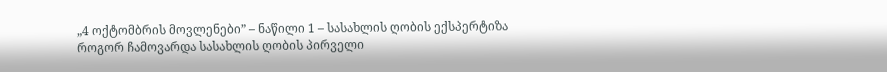„4 ოქტომბრის მოვლენები” – ნაწილი 1 – სასახლის ღობის ექსპერტიზა
როგორ ჩამოვარდა სასახლის ღობის პირველი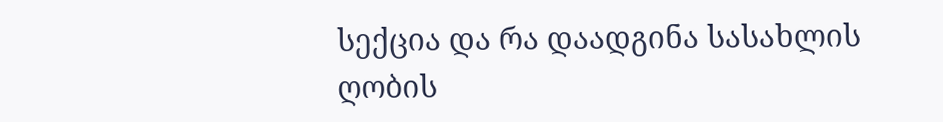სექცია და რა დაადგინა სასახლის ღობის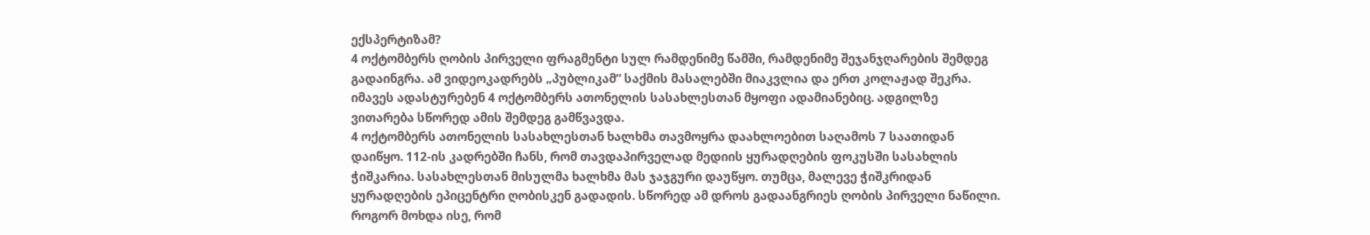ექსპერტიზამ?
4 ოქტომბერს ღობის პირველი ფრაგმენტი სულ რამდენიმე წამში, რამდენიმე შეჯანჯღარების შემდეგ გადაინგრა. ამ ვიდეოკადრებს „პუბლიკამ” საქმის მასალებში მიაკვლია და ერთ კოლაჟად შეკრა. იმავეს ადასტურებენ 4 ოქტომბერს ათონელის სასახლესთან მყოფი ადამიანებიც. ადგილზე ვითარება სწორედ ამის შემდეგ გამწვავდა.
4 ოქტომბერს ათონელის სასახლესთან ხალხმა თავმოყრა დაახლოებით საღამოს 7 საათიდან დაიწყო. 112-ის კადრებში ჩანს, რომ თავდაპირველად მედიის ყურადღების ფოკუსში სასახლის ჭიშკარია. სასახლესთან მისულმა ხალხმა მას ჯაჯგური დაუწყო. თუმცა, მალევე ჭიშკრიდან ყურადღების ეპიცენტრი ღობისკენ გადადის. სწორედ ამ დროს გადაანგრიეს ღობის პირველი ნაწილი.
როგორ მოხდა ისე, რომ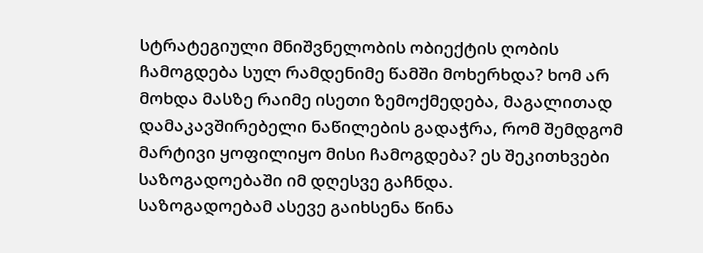სტრატეგიული მნიშვნელობის ობიექტის ღობის ჩამოგდება სულ რამდენიმე წამში მოხერხდა? ხომ არ მოხდა მასზე რაიმე ისეთი ზემოქმედება, მაგალითად დამაკავშირებელი ნაწილების გადაჭრა, რომ შემდგომ მარტივი ყოფილიყო მისი ჩამოგდება? ეს შეკითხვები საზოგადოებაში იმ დღესვე გაჩნდა.
საზოგადოებამ ასევე გაიხსენა წინა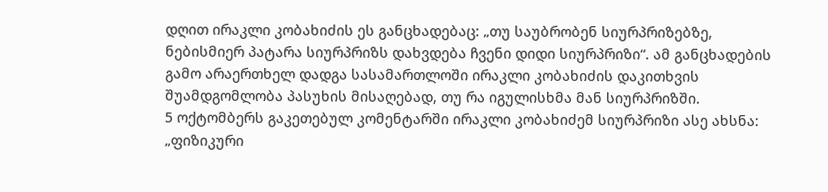დღით ირაკლი კობახიძის ეს განცხადებაც: „თუ საუბრობენ სიურპრიზებზე, ნებისმიერ პატარა სიურპრიზს დახვდება ჩვენი დიდი სიურპრიზი“. ამ განცხადების გამო არაერთხელ დადგა სასამართლოში ირაკლი კობახიძის დაკითხვის შუამდგომლობა პასუხის მისაღებად, თუ რა იგულისხმა მან სიურპრიზში.
5 ოქტომბერს გაკეთებულ კომენტარში ირაკლი კობახიძემ სიურპრიზი ასე ახსნა: „ფიზიკური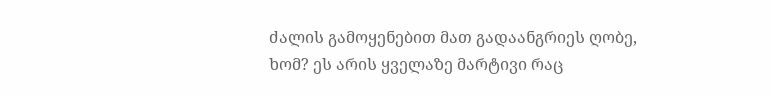ძალის გამოყენებით მათ გადაანგრიეს ღობე, ხომ? ეს არის ყველაზე მარტივი რაც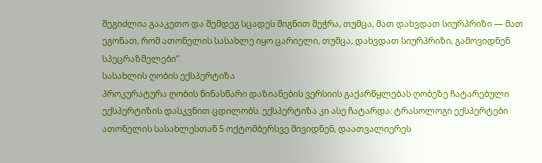შეგიძლია გააკეთო და შემდეგ სცადეს შიგნით შეჭრა, თუმცა, მათ დახვდათ სიურპრიზი — მათ ეგონათ, რომ ათონელის სასახლე იყო ცარიელი, თუმცა, დახვდათ სიურპრიზი, გამოვიდნენ სპეცრაზმელები“.
სასახლის ღობის ექსპერტიზა
პროკურატურა ღობის წინასწარი დაზიანების ვერსიის გაქარწყლებას ღობეზე ჩატარებული ექსპერტიზის დასკვნით ცდილობს. ექსპერტიზა კი ასე ჩატარდა: ტრასოლოგი ექსპერტები ათონელის სასახლესთან 5 ოქტომბერსვე მივიდნენ, დაათვალიერეს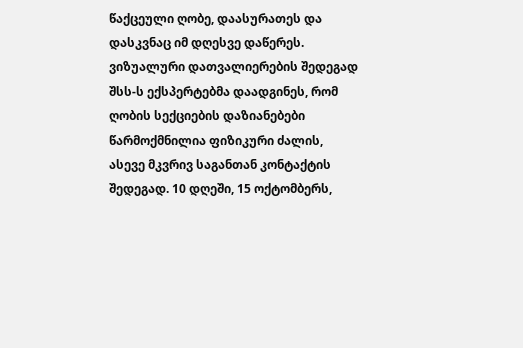წაქცეული ღობე, დაასურათეს და დასკვნაც იმ დღესვე დაწერეს.
ვიზუალური დათვალიერების შედეგად შსს-ს ექსპერტებმა დაადგინეს, რომ ღობის სექციების დაზიანებები წარმოქმნილია ფიზიკური ძალის, ასევე მკვრივ საგანთან კონტაქტის შედეგად. 10 დღეში, 15 ოქტომბერს,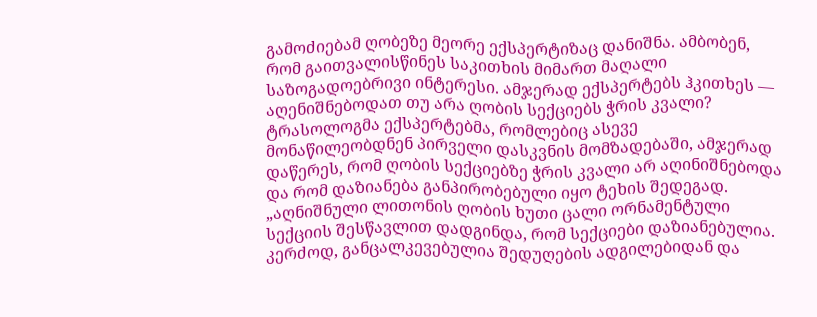გამოძიებამ ღობეზე მეორე ექსპერტიზაც დანიშნა. ამბობენ, რომ გაითვალისწინეს საკითხის მიმართ მაღალი საზოგადოებრივი ინტერესი. ამჯერად ექსპერტებს ჰკითხეს — აღენიშნებოდათ თუ არა ღობის სექციებს ჭრის კვალი?
ტრასოლოგმა ექსპერტებმა, რომლებიც ასევე მონაწილეობდნენ პირველი დასკვნის მომზადებაში, ამჯერად დაწერეს, რომ ღობის სექციებზე ჭრის კვალი არ აღინიშნებოდა და რომ დაზიანება განპირობებული იყო ტეხის შედეგად.
„აღნიშნული ლითონის ღობის ხუთი ცალი ორნამენტული სექციის შესწავლით დადგინდა, რომ სექციები დაზიანებულია. კერძოდ, განცალკევებულია შედუღების ადგილებიდან და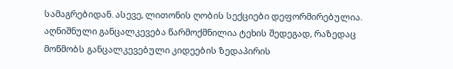სამაგრებიდან. ასევე, ლითონის ღობის სექციები დეფორმირებულია. აღნიშნული განცალკევება წარმოქმნილია ტეხის შედეგად, რაზედაც მოწმობს განცალკევებული კიდეების ზედაპირის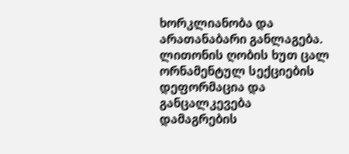ხორკლიანობა და არათანაბარი განლაგება. ლითონის ღობის ხუთ ცალ ორნამენტულ სექციების დეფორმაცია და განცალკევება დამაგრების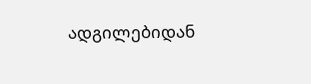ადგილებიდან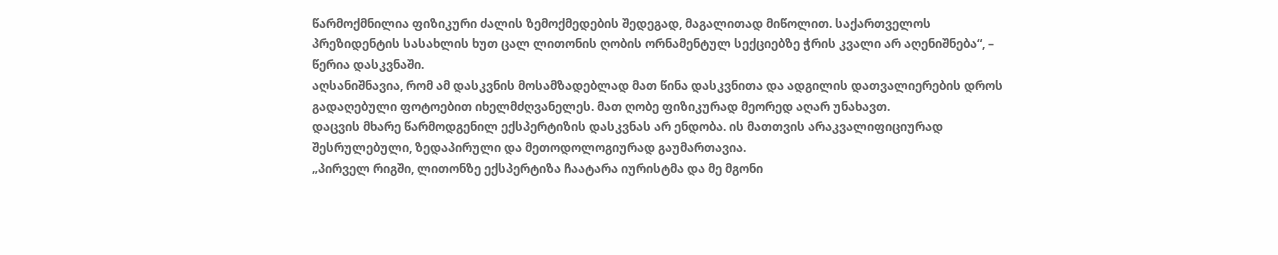წარმოქმნილია ფიზიკური ძალის ზემოქმედების შედეგად, მაგალითად მიწოლით. საქართველოს პრეზიდენტის სასახლის ხუთ ცალ ლითონის ღობის ორნამენტულ სექციებზე ჭრის კვალი არ აღენიშნება“, – წერია დასკვნაში.
აღსანიშნავია, რომ ამ დასკვნის მოსამზადებლად მათ წინა დასკვნითა და ადგილის დათვალიერების დროს გადაღებული ფოტოებით იხელმძღვანელეს. მათ ღობე ფიზიკურად მეორედ აღარ უნახავთ.
დაცვის მხარე წარმოდგენილ ექსპერტიზის დასკვნას არ ენდობა. ის მათთვის არაკვალიფიციურად შესრულებული, ზედაპირული და მეთოდოლოგიურად გაუმართავია.
„პირველ რიგში, ლითონზე ექსპერტიზა ჩაატარა იურისტმა და მე მგონი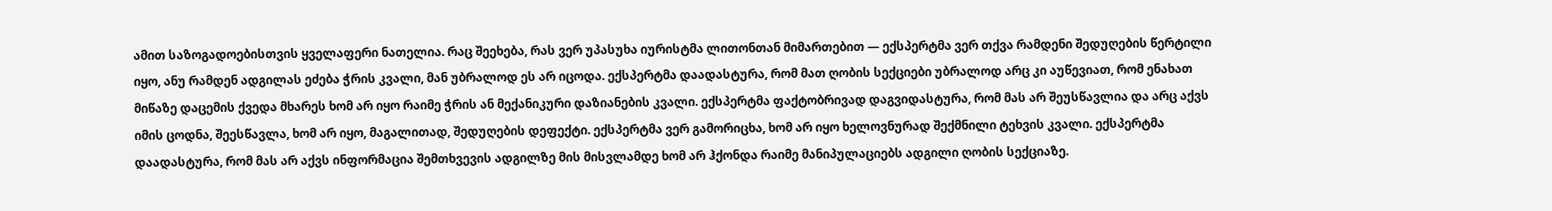ამით საზოგადოებისთვის ყველაფერი ნათელია. რაც შეეხება, რას ვერ უპასუხა იურისტმა ლითონთან მიმართებით — ექსპერტმა ვერ თქვა რამდენი შედუღების წერტილი იყო, ანუ რამდენ ადგილას ეძება ჭრის კვალი, მან უბრალოდ ეს არ იცოდა. ექსპერტმა დაადასტურა, რომ მათ ღობის სექციები უბრალოდ არც კი აუწევიათ, რომ ენახათ მიწაზე დაცემის ქვედა მხარეს ხომ არ იყო რაიმე ჭრის ან მექანიკური დაზიანების კვალი. ექსპერტმა ფაქტობრივად დაგვიდასტურა, რომ მას არ შეუსწავლია და არც აქვს იმის ცოდნა, შეესწავლა, ხომ არ იყო, მაგალითად, შედუღების დეფექტი. ექსპერტმა ვერ გამორიცხა, ხომ არ იყო ხელოვნურად შექმნილი ტეხვის კვალი. ექსპერტმა დაადასტურა, რომ მას არ აქვს ინფორმაცია შემთხვევის ადგილზე მის მისვლამდე ხომ არ ჰქონდა რაიმე მანიპულაციებს ადგილი ღობის სექციაზე.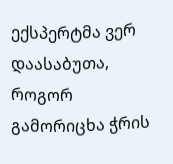ექსპერტმა ვერ დაასაბუთა, როგორ გამორიცხა ჭრის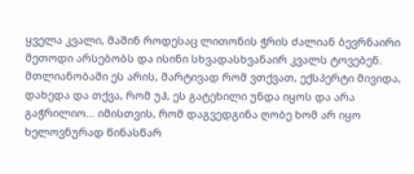ყველა კვალი, მაშინ როდესაც ლითონის ჭრის ძალიან ბევრნაირი მეთოდი არსებობს და ისინი სხვადასხვანაირ კვალს ტოვებენ.
მთლიანობაში ეს არის, მარტივად რომ ვთქვათ, ექსპერტი მივიდა, დახედა და თქვა, რომ უჰ, ეს გატეხილი უნდა იყოს და არა გაჭრილიო… იმისთვის, რომ დაგვედგინა ღობე ხომ არ იყო ხელოვნურად წინასწარ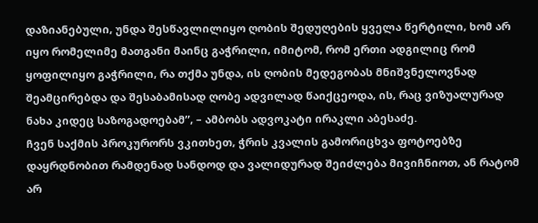დაზიანებული, უნდა შესწავლილიყო ღობის შედუღების ყველა წერტილი, ხომ არ იყო რომელიმე მათგანი მაინც გაჭრილი, იმიტომ, რომ ერთი ადგილიც რომ ყოფილიყო გაჭრილი, რა თქმა უნდა, ის ღობის მედეგობას მნიშვნელოვნად შეამცირებდა და შესაბამისად ღობე ადვილად წაიქცეოდა, ის, რაც ვიზუალურად ნახა კიდეც საზოგადოებამ”, – ამბობს ადვოკატი ირაკლი აბესაძე.
ჩვენ საქმის პროკურორს ვკითხეთ, ჭრის კვალის გამორიცხვა ფოტოებზე დაყრდნობით რამდენად სანდოდ და ვალიდურად შეიძლება მივიჩნიოთ, ან რატომ არ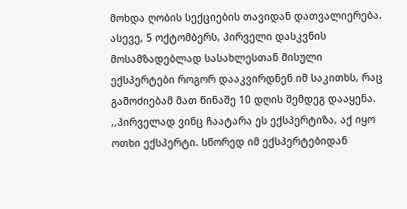მოხდა ღობის სექციების თავიდან დათვალიერება. ასევე, 5 ოქტომბერს, პირველი დასკვნის მოსამზადებლად სასახლესთან მისული ექსპერტები როგორ დააკვირდნენ იმ საკითხს, რაც გამოძიებამ მათ წინაშე 10 დღის შემდეგ დააყენა.
,,პირველად ვინც ჩაატარა ეს ექსპერტიზა, აქ იყო ოთხი ექსპერტი. სწორედ იმ ექსპერტებიდან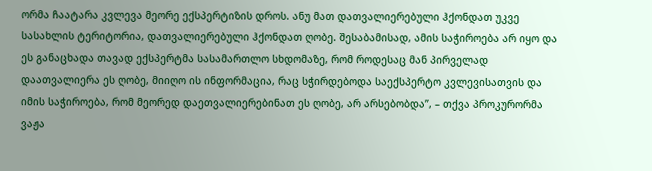ორმა ჩაატარა კვლევა მეორე ექსპერტიზის დროს. ანუ მათ დათვალიერებული ჰქონდათ უკვე სასახლის ტერიტორია, დათვალიერებული ჰქონდათ ღობე. შესაბამისად, ამის საჭიროება არ იყო და ეს განაცხადა თავად ექსპერტმა სასამართლო სხდომაზე, რომ როდესაც მან პირველად დაათვალიერა ეს ღობე, მიიღო ის ინფორმაცია, რაც სჭირდებოდა საექსპერტო კვლევისათვის და იმის საჭიროება, რომ მეორედ დაეთვალიერებინათ ეს ღობე, არ არსებობდა”, – თქვა პროკურორმა ვაჟა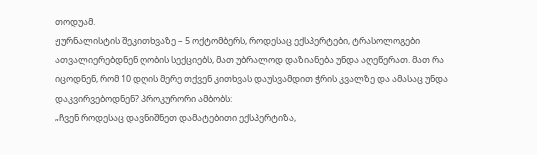თოდუამ.
ჟურნალისტის შეკითხვაზე – 5 ოქტომბერს, როდესაც ექსპერტები, ტრასოლოგები ათვალიერებდნენ ღობის სექციებს, მათ უბრალოდ დაზიანება უნდა აღეწერათ. მათ რა იცოდნენ, რომ 10 დღის მერე თქვენ კითხვას დაუსვამდით ჭრის კვალზე და ამასაც უნდა დაკვირვებოდნენ? პროკურორი ამბობს:
„ჩვენ როდესაც დავნიშნეთ დამატებითი ექსპერტიზა,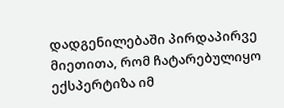დადგენილებაში პირდაპირვე მიეთითა, რომ ჩატარებულიყო ექსპერტიზა იმ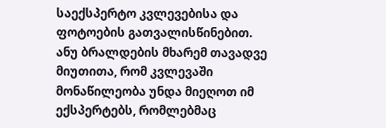საექსპერტო კვლევებისა და ფოტოების გათვალისწინებით. ანუ ბრალდების მხარემ თავადვე მიუთითა, რომ კვლევაში მონაწილეობა უნდა მიეღოთ იმ ექსპერტებს, რომლებმაც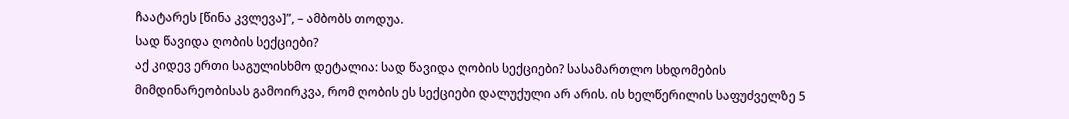ჩაატარეს [წინა კვლევა]”, – ამბობს თოდუა.
სად წავიდა ღობის სექციები?
აქ კიდევ ერთი საგულისხმო დეტალია: სად წავიდა ღობის სექციები? სასამართლო სხდომების მიმდინარეობისას გამოირკვა, რომ ღობის ეს სექციები დალუქული არ არის. ის ხელწერილის საფუძველზე 5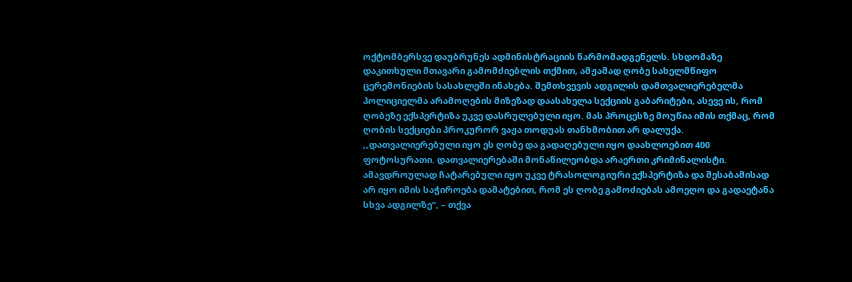ოქტომბერსვე დაუბრუნეს ადმინისტრაციის წარმომადგენელს. სხდომაზე დაკითხული მთავარი გამომძიებლის თქმით, ამჟამად ღობე სახელმწიფო ცერემონიების სასახლეში ინახება. შემთხვევის ადგილის დამთვალიერებელმა პოლიციელმა არამოღების მიზეზად დაასახელა სექციის გაბარიტები, ასევე ის, რომ ღობეზე ექსპერტიზა უკვე დასრულებული იყო. მას პროცესზე მოუწია იმის თქმაც, რომ ღობის სექციები პროკურორ ვაჟა თოდუას თანხმობით არ დალუქა.
,,დათვალიერებული იყო ეს ღობე და გადაღებული იყო დაახლოებით 400 ფოტოსურათი. დათვალიერებაში მონაწილეობდა არაერთი კრიმინალისტი. ამავდროულად ჩატარებული იყო უკვე ტრასოლოგიური ექსპერტიზა და შესაბამისად არ იყო იმის საჭიროება დამატებით, რომ ეს ღობე გამოძიებას ამოეღო და გადაეტანა სხვა ადგილზე”, – თქვა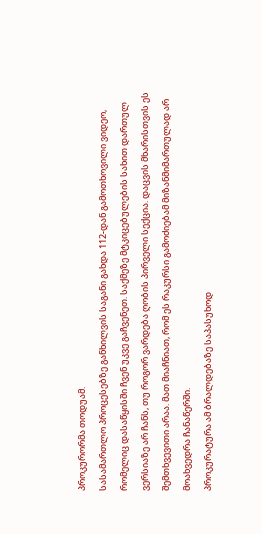პროკურორმა თოდუამ.
სასამართლო პროცესებზე განხილვის საგანი გახდა 112-დან გამოთხოვილი ვიდეო, რომელიც დასაწყისში ჩვენ უკვე გაჩვენეთ. საქმეზე მტკიცებულების სახით დართულ ვერსიაზე არ ჩანს, თუ როგორ ვარდება ღობის პირველი სექცია. დაცვის მხარისთვის ეს შემთხვევითი არაა. მათ მიაჩნიათ, რომ ეს რაკურსი გამოძიებამ მიზანმიმართულად არ მოახვედრა ჩანაწერში.
პროკურატურა ამ ბრალდებაზე საპასუხოდ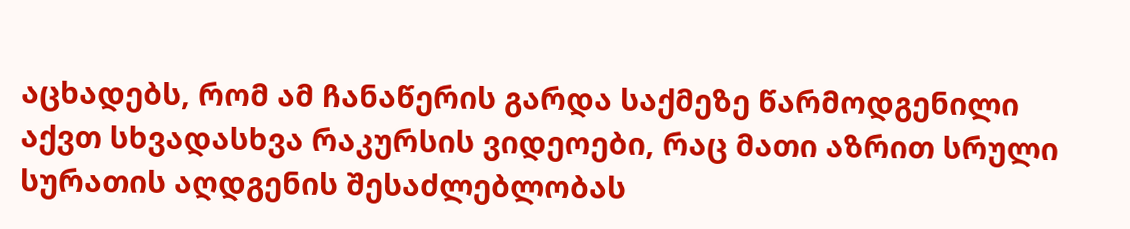აცხადებს, რომ ამ ჩანაწერის გარდა საქმეზე წარმოდგენილი აქვთ სხვადასხვა რაკურსის ვიდეოები, რაც მათი აზრით სრული სურათის აღდგენის შესაძლებლობას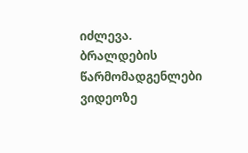იძლევა. ბრალდების წარმომადგენლები ვიდეოზე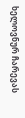ხელოვნურ ჩარევას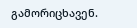გამორიცხავენ.